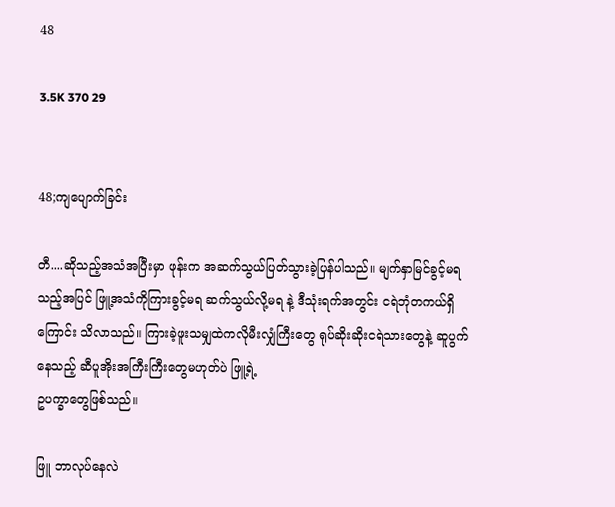48

3.5K 370 29


48;ကျပျောက်ခြင်း

တီ....ဆိုသည့်အသံအပြီးမှာ ဖုန်းက အဆက်သွယ်ပြတ်သွားခဲ့ပြန်ပါသည်။ မျက်နှာမြင်ခွင့်မရသည့်အပြင် ဖြူ့အသံကိုကြားခွင့်မရ ဆက်သွယ်လို့မရ နဲ့ ဒီသုံးရက်အတွင်း ငရဲဘုံတကယ်ရှိကြောင်း သိလာသည်။ ကြားခဲ့ဖူးသမျှထဲကလိုမီးလျှံကြီးတွေ ရုပ်ဆိုးဆိုးငရဲသားတွေနဲ့ ဆူပွက်နေသည့် ဆီပူအိုးအကြီးကြီးတွေမဟုတ်ပဲ ဖြူ့ရဲ့
ဥပက္ခာတွေဖြစ်သည်။

ဖြူ ဘာလုပ်နေလဲ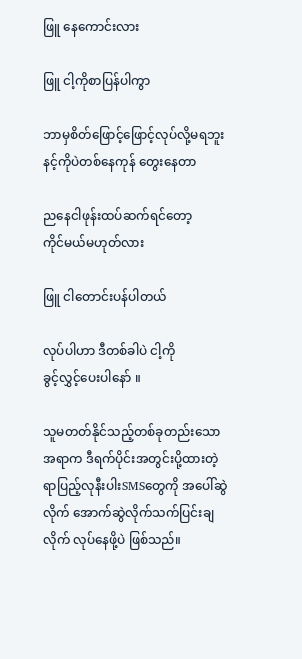ဖြူ နေကောင်းလား

ဖြူ ငါ့ကိုစာပြန်ပါကွာ

ဘာမှစိတ်ဖြောင့်ဖြောင့်လုပ်လို့မရဘူး နင့်ကိုပဲတစ်နေကုန်‌ တွေးနေတာ

ညနေငါဖုန်းထပ်ဆက်ရင်‌တော့
ကိုင်မယ်မဟုတ်လား

ဖြူ ငါတောင်းပန်ပါတယ်

လုပ်ပါဟာ ဒီတစ်ခါပဲ ငါ့ကို
ခွင့်လွှင့်ပေးပါနော် ။

သူမတတ်နိုင်သည့်တစ်ခုတည်းသောအရာက ဒီရက်ပိုင်းအတွင်းပို့ထားတဲ့ ရာပြည့်လုနီးပါးSMSတွေကို အပေါ်ဆွဲလိုက် အောက်ဆွဲလိုက်သက်ပြင်းချလိုက် လုပ်နေဖို့ပဲ ဖြစ်သည်။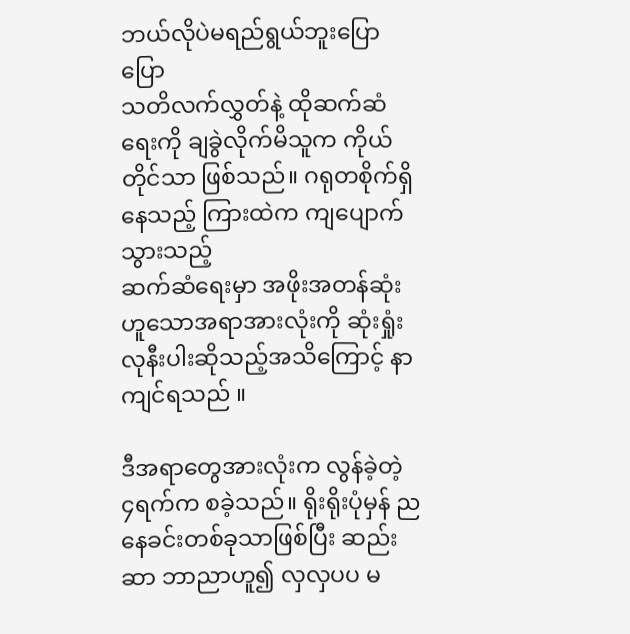ဘယ်လိုပဲမရည်ရွယ်ဘူးပြောပြော
သတိလက်လွှတ်နဲ့ ထိုဆက်ဆံရေးကို ချခွဲလိုက်မိသူက ကိုယ်တိုင်သာ ဖြစ်သည်။ ဂရုတစိုက်ရှိနေသည့် ကြားထဲက ကျပျောက်သွားသည့်
ဆက်ဆံရေးမှာ အဖိုးအတန်ဆုံးဟူသောအရာအားလုံးကို ဆုံးရှုံးလုနီးပါးဆိုသည့်အသိကြောင့် နာကျင်ရသည် ။

ဒီအရာ‌တွေအားလုံးက လွန်ခဲ့တဲ့
၄ရက်က စခဲ့သည်။ ရိုးရိုးပုံမှန် ညနေခင်းတစ်ခုသာဖြစ်ပြီး ဆည်းဆာ ဘာညာဟူ၍ လှလှပပ မ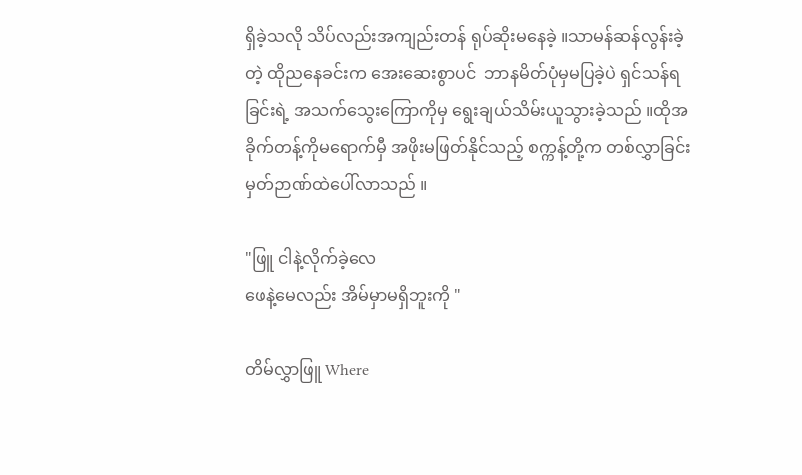ရှိခဲ့သလို သိပ်လည်းအကျည်းတန် ရုပ်ဆိုးမနေခဲ့ ။သာမန်ဆန်လွန်းခဲ့တဲ့ ထိုညနေခင်းက အေးဆေးစွာပင်  ဘာနမိတ်ပုံမှမပြခဲ့ပဲ ရှင်သန်ရခြင်းရဲ့ အသက်သွေးကြောကိုမှ ရွေးချယ်သိမ်းယူသွားခဲ့သည် ။ထိုအခိုက်တန့်ကိုမရောက်မှီ အဖိုးမဖြတ်နိုင်သည့် စက္ကန့်တို့က တစ်လွှာခြင်းမှတ်ဉာဏ်ထဲပေါ်လာသည် ။

"ဖြူ ငါနဲ့လိုက်ခဲ့လေ
ဖေနဲ့မေလည်း အိမ်မှာမရှိဘူးကို "

တိမ်လွှာဖြူ Where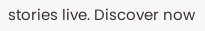stories live. Discover now